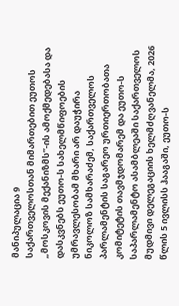მანიპულაცია 9
საქართველოსთან მიმართებით ეუთოს „მოსკოვის მექანიზმს”-ის ამოქმედებასა და დასკვნებს ეუთო-ს სახელმწიფოების უმრავლესობამ მხარი არ დაუჭირა
ნიკოლოზ სამხარაძემ, საქართველოს პარლამენტის საგარეო ურთიერთობათა კომიტეტის თავმჯდომარემ და ეუთო-ს საპარლამენტო ასამბლეაში საქართველოს მუდმივი დელეგაციის ხელმძღვანელმა, 2026 წლის 5 ივლისს ჰააგაში, ეუთო-ს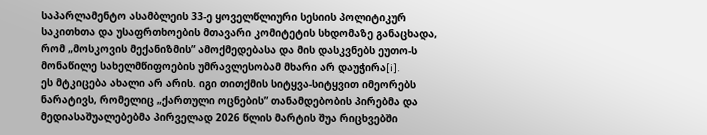საპარლამენტო ასამბლეის 33-ე ყოველწლიური სესიის პოლიტიკურ საკითხთა და უსაფრთხოების მთავარი კომიტეტის სხდომაზე განაცხადა, რომ „მოსკოვის მექანიზმის” ამოქმედებასა და მის დასკვნებს ეუთო-ს მონაწილე სახელმწიფოების უმრავლესობამ მხარი არ დაუჭირა[i].
ეს მტკიცება ახალი არ არის. იგი თითქმის სიტყვა-სიტყვით იმეორებს ნარატივს, რომელიც „ქართული ოცნების” თანამდებობის პირებმა და მედიასაშუალებებმა პირველად 2026 წლის მარტის შუა რიცხვებში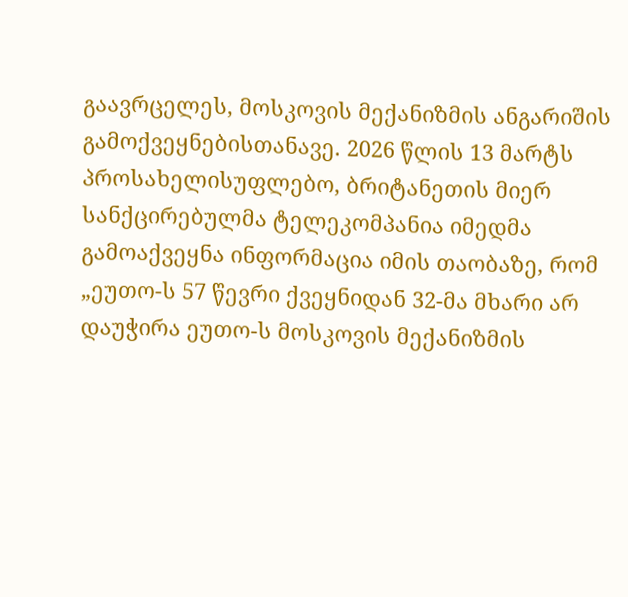გაავრცელეს, მოსკოვის მექანიზმის ანგარიშის გამოქვეყნებისთანავე. 2026 წლის 13 მარტს პროსახელისუფლებო, ბრიტანეთის მიერ სანქცირებულმა ტელეკომპანია იმედმა გამოაქვეყნა ინფორმაცია იმის თაობაზე, რომ „ეუთო-ს 57 წევრი ქვეყნიდან 32-მა მხარი არ დაუჭირა ეუთო-ს მოსკოვის მექანიზმის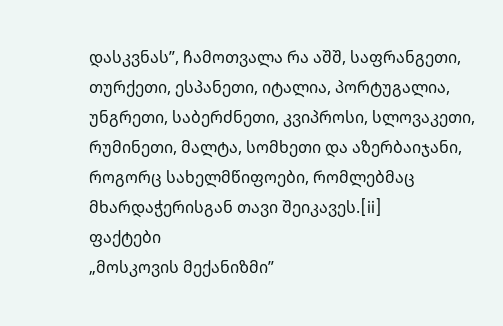დასკვნას”, ჩამოთვალა რა აშშ, საფრანგეთი, თურქეთი, ესპანეთი, იტალია, პორტუგალია, უნგრეთი, საბერძნეთი, კვიპროსი, სლოვაკეთი, რუმინეთი, მალტა, სომხეთი და აზერბაიჯანი, როგორც სახელმწიფოები, რომლებმაც მხარდაჭერისგან თავი შეიკავეს.[ii]
ფაქტები
„მოსკოვის მექანიზმი”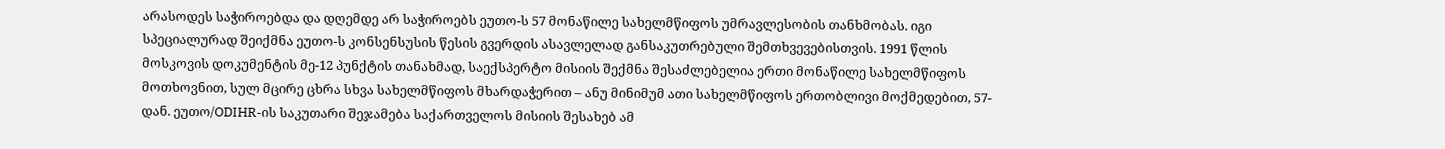არასოდეს საჭიროებდა და დღემდე არ საჭიროებს ეუთო-ს 57 მონაწილე სახელმწიფოს უმრავლესობის თანხმობას. იგი სპეციალურად შეიქმნა ეუთო-ს კონსენსუსის წესის გვერდის ასავლელად განსაკუთრებული შემთხვევებისთვის. 1991 წლის მოსკოვის დოკუმენტის მე-12 პუნქტის თანახმად, საექსპერტო მისიის შექმნა შესაძლებელია ერთი მონაწილე სახელმწიფოს მოთხოვნით, სულ მცირე ცხრა სხვა სახელმწიფოს მხარდაჭერით – ანუ მინიმუმ ათი სახელმწიფოს ერთობლივი მოქმედებით, 57-დან. ეუთო/ODIHR-ის საკუთარი შეჯამება საქართველოს მისიის შესახებ ამ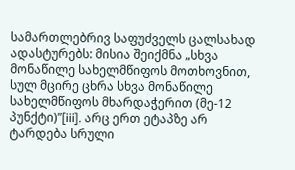სამართლებრივ საფუძველს ცალსახად ადასტურებს: მისია შეიქმნა „სხვა მონაწილე სახელმწიფოს მოთხოვნით, სულ მცირე ცხრა სხვა მონაწილე სახელმწიფოს მხარდაჭერით (მე-12 პუნქტი)”[iii]. არც ერთ ეტაპზე არ ტარდება სრული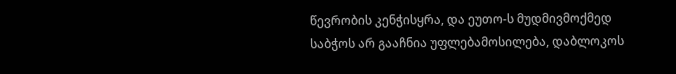წევრობის კენჭისყრა, და ეუთო-ს მუდმივმოქმედ საბჭოს არ გააჩნია უფლებამოსილება, დაბლოკოს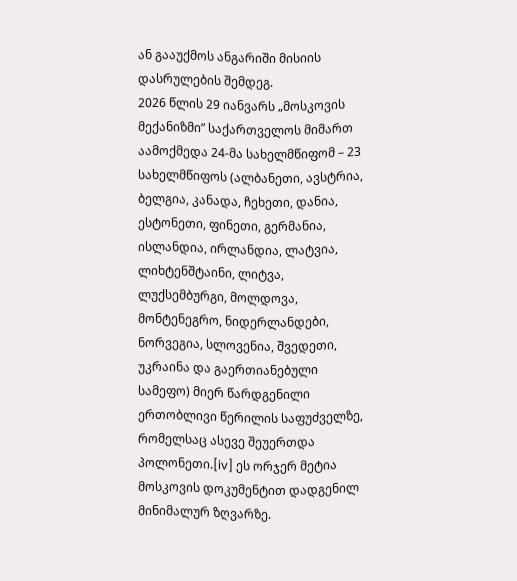ან გააუქმოს ანგარიში მისიის დასრულების შემდეგ.
2026 წლის 29 იანვარს „მოსკოვის მექანიზმი” საქართველოს მიმართ აამოქმედა 24-მა სახელმწიფომ – 23 სახელმწიფოს (ალბანეთი, ავსტრია, ბელგია, კანადა, ჩეხეთი, დანია, ესტონეთი, ფინეთი, გერმანია, ისლანდია, ირლანდია, ლატვია, ლიხტენშტაინი, ლიტვა, ლუქსემბურგი, მოლდოვა, მონტენეგრო, ნიდერლანდები, ნორვეგია, სლოვენია, შვედეთი, უკრაინა და გაერთიანებული სამეფო) მიერ წარდგენილი ერთობლივი წერილის საფუძველზე, რომელსაც ასევე შეუერთდა პოლონეთი.[iv] ეს ორჯერ მეტია მოსკოვის დოკუმენტით დადგენილ მინიმალურ ზღვარზე.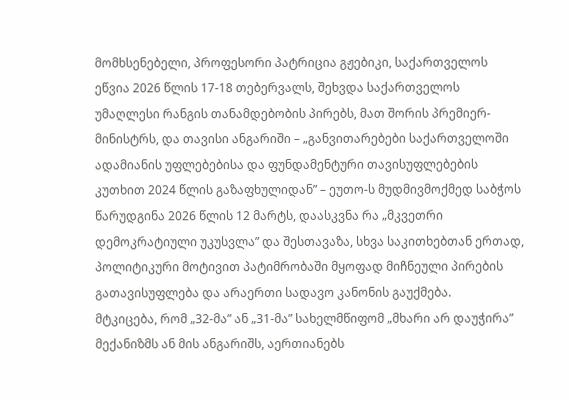მომხსენებელი, პროფესორი პატრიცია გჟებიკი, საქართველოს ეწვია 2026 წლის 17-18 თებერვალს, შეხვდა საქართველოს უმაღლესი რანგის თანამდებობის პირებს, მათ შორის პრემიერ-მინისტრს, და თავისი ანგარიში – „განვითარებები საქართველოში ადამიანის უფლებებისა და ფუნდამენტური თავისუფლებების კუთხით 2024 წლის გაზაფხულიდან” – ეუთო-ს მუდმივმოქმედ საბჭოს წარუდგინა 2026 წლის 12 მარტს, დაასკვნა რა „მკვეთრი დემოკრატიული უკუსვლა” და შესთავაზა, სხვა საკითხებთან ერთად, პოლიტიკური მოტივით პატიმრობაში მყოფად მიჩნეული პირების გათავისუფლება და არაერთი სადავო კანონის გაუქმება.
მტკიცება, რომ „32-მა” ან „31-მა” სახელმწიფომ „მხარი არ დაუჭირა” მექანიზმს ან მის ანგარიშს, აერთიანებს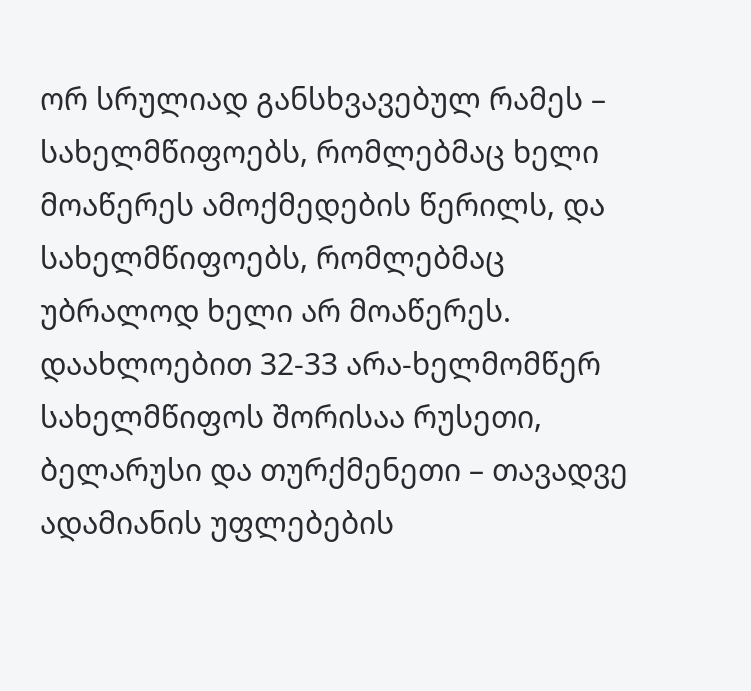ორ სრულიად განსხვავებულ რამეს – სახელმწიფოებს, რომლებმაც ხელი მოაწერეს ამოქმედების წერილს, და სახელმწიფოებს, რომლებმაც უბრალოდ ხელი არ მოაწერეს. დაახლოებით 32-33 არა-ხელმომწერ სახელმწიფოს შორისაა რუსეთი, ბელარუსი და თურქმენეთი – თავადვე ადამიანის უფლებების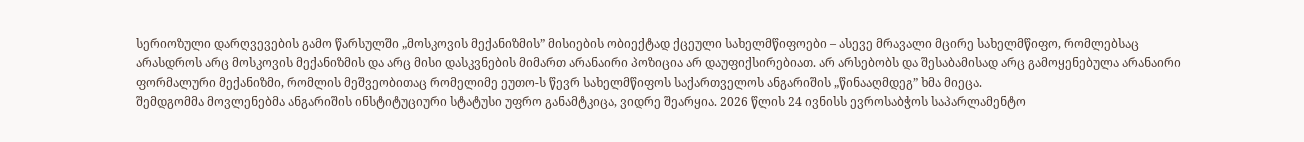სერიოზული დარღვევების გამო წარსულში „მოსკოვის მექანიზმის” მისიების ობიექტად ქცეული სახელმწიფოები – ასევე მრავალი მცირე სახელმწიფო, რომლებსაც არასდროს არც მოსკოვის მექანიზმის და არც მისი დასკვნების მიმართ არანაირი პოზიცია არ დაუფიქსირებიათ. არ არსებობს და შესაბამისად არც გამოყენებულა არანაირი ფორმალური მექანიზმი, რომლის მეშვეობითაც რომელიმე ეუთო-ს წევრ სახელმწიფოს საქართველოს ანგარიშის „წინააღმდეგ” ხმა მიეცა.
შემდგომმა მოვლენებმა ანგარიშის ინსტიტუციური სტატუსი უფრო განამტკიცა, ვიდრე შეარყია. 2026 წლის 24 ივნისს ევროსაბჭოს საპარლამენტო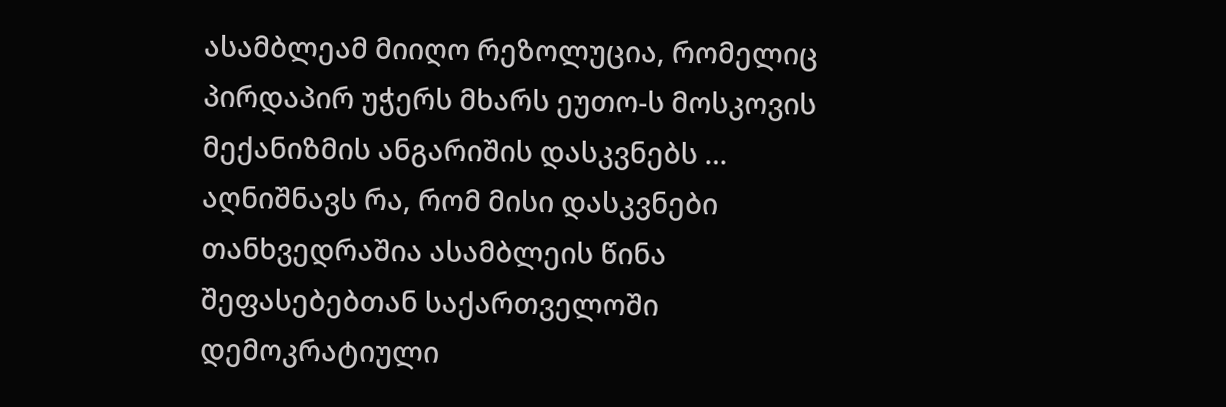ასამბლეამ მიიღო რეზოლუცია, რომელიც პირდაპირ უჭერს მხარს ეუთო-ს მოსკოვის მექანიზმის ანგარიშის დასკვნებს … აღნიშნავს რა, რომ მისი დასკვნები თანხვედრაშია ასამბლეის წინა შეფასებებთან საქართველოში დემოკრატიული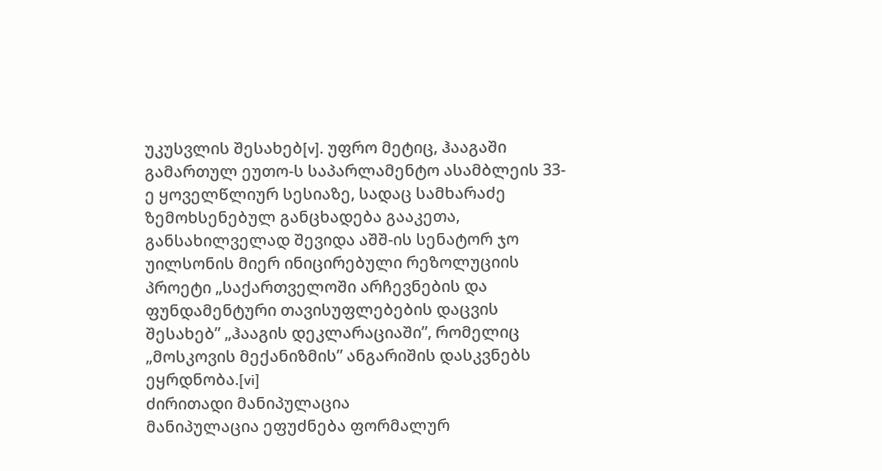უკუსვლის შესახებ[v]. უფრო მეტიც, ჰააგაში გამართულ ეუთო-ს საპარლამენტო ასამბლეის 33-ე ყოველწლიურ სესიაზე, სადაც სამხარაძე ზემოხსენებულ განცხადება გააკეთა, განსახილველად შევიდა აშშ-ის სენატორ ჯო უილსონის მიერ ინიცირებული რეზოლუციის პროეტი „საქართველოში არჩევნების და ფუნდამენტური თავისუფლებების დაცვის შესახებ” „ჰააგის დეკლარაციაში”, რომელიც „მოსკოვის მექანიზმის” ანგარიშის დასკვნებს ეყრდნობა.[vi]
ძირითადი მანიპულაცია
მანიპულაცია ეფუძნება ფორმალურ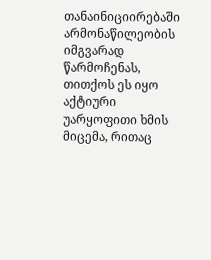თანაინიციირებაში არმონაწილეობის იმგვარად წარმოჩენას, თითქოს ეს იყო აქტიური უარყოფითი ხმის მიცემა, რითაც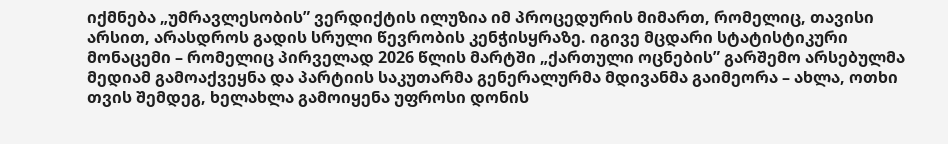იქმნება „უმრავლესობის” ვერდიქტის ილუზია იმ პროცედურის მიმართ, რომელიც, თავისი არსით, არასდროს გადის სრული წევრობის კენჭისყრაზე. იგივე მცდარი სტატისტიკური მონაცემი – რომელიც პირველად 2026 წლის მარტში „ქართული ოცნების” გარშემო არსებულმა მედიამ გამოაქვეყნა და პარტიის საკუთარმა გენერალურმა მდივანმა გაიმეორა – ახლა, ოთხი თვის შემდეგ, ხელახლა გამოიყენა უფროსი დონის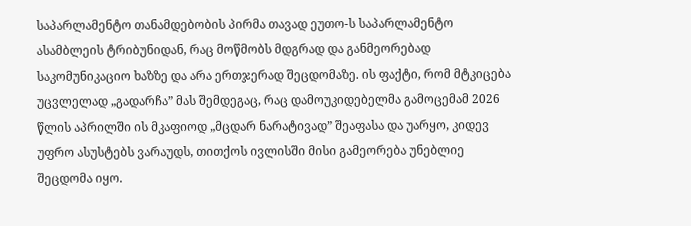საპარლამენტო თანამდებობის პირმა თავად ეუთო-ს საპარლამენტო ასამბლეის ტრიბუნიდან, რაც მოწმობს მდგრად და განმეორებად საკომუნიკაციო ხაზზე და არა ერთჯერად შეცდომაზე. ის ფაქტი, რომ მტკიცება უცვლელად „გადარჩა” მას შემდეგაც, რაც დამოუკიდებელმა გამოცემამ 2026 წლის აპრილში ის მკაფიოდ „მცდარ ნარატივად” შეაფასა და უარყო, კიდევ უფრო ასუსტებს ვარაუდს, თითქოს ივლისში მისი გამეორება უნებლიე შეცდომა იყო.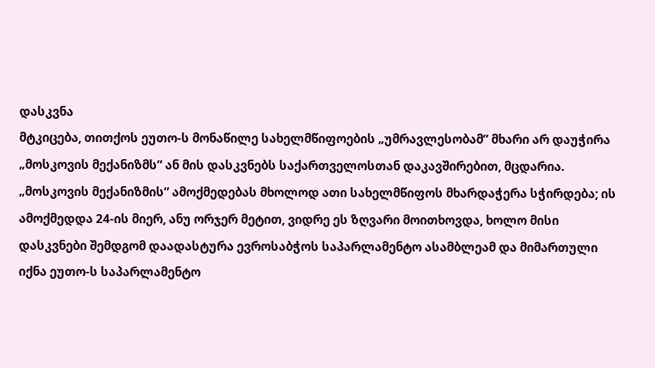დასკვნა
მტკიცება, თითქოს ეუთო-ს მონაწილე სახელმწიფოების „უმრავლესობამ” მხარი არ დაუჭირა „მოსკოვის მექანიზმს” ან მის დასკვნებს საქართველოსთან დაკავშირებით, მცდარია. „მოსკოვის მექანიზმის” ამოქმედებას მხოლოდ ათი სახელმწიფოს მხარდაჭერა სჭირდება; ის ამოქმედდა 24-ის მიერ, ანუ ორჯერ მეტით, ვიდრე ეს ზღვარი მოითხოვდა, ხოლო მისი დასკვნები შემდგომ დაადასტურა ევროსაბჭოს საპარლამენტო ასამბლეამ და მიმართული იქნა ეუთო-ს საპარლამენტო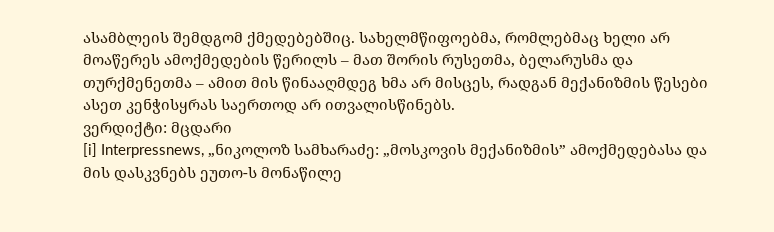ასამბლეის შემდგომ ქმედებებშიც. სახელმწიფოებმა, რომლებმაც ხელი არ მოაწერეს ამოქმედების წერილს – მათ შორის რუსეთმა, ბელარუსმა და თურქმენეთმა – ამით მის წინააღმდეგ ხმა არ მისცეს, რადგან მექანიზმის წესები ასეთ კენჭისყრას საერთოდ არ ითვალისწინებს.
ვერდიქტი: მცდარი
[i] Interpressnews, „ნიკოლოზ სამხარაძე: „მოსკოვის მექანიზმის” ამოქმედებასა და მის დასკვნებს ეუთო-ს მონაწილე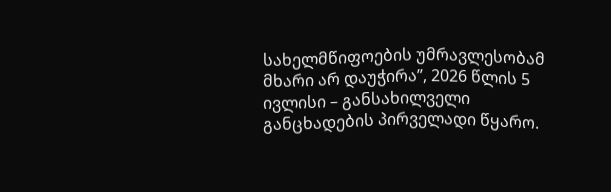სახელმწიფოების უმრავლესობამ მხარი არ დაუჭირა”, 2026 წლის 5 ივლისი – განსახილველი განცხადების პირველადი წყარო.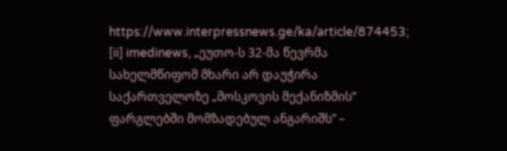https://www.interpressnews.ge/ka/article/874453;
[ii] imedinews, „ეუთო-ს 32-მა წევრმა სახელმწიფომ მხარი არ დაუჭირა საქართველოზე „მოსკოვის მექანიზმის” ფარგლებში მომზადებულ ანგარიშს” –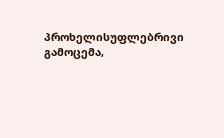პროხელისუფლებრივი გამოცემა,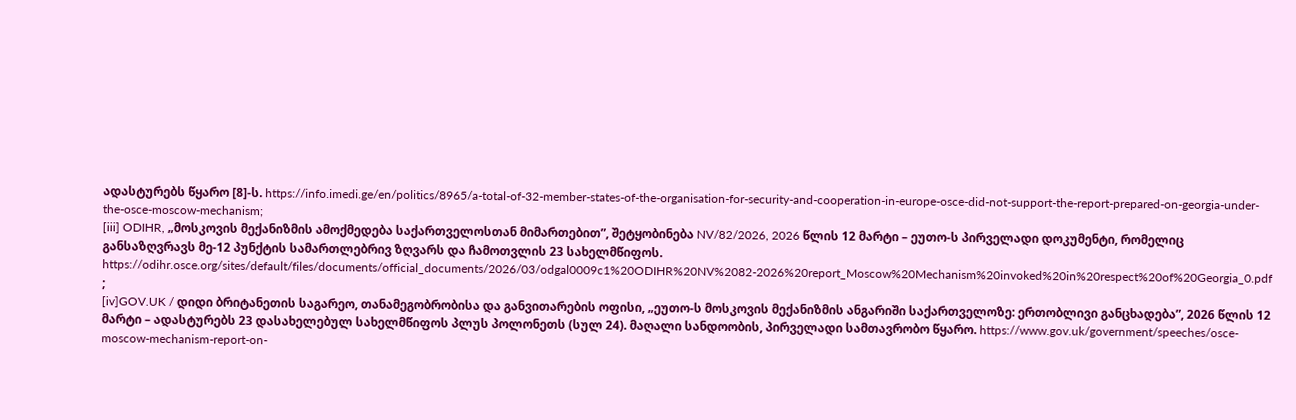ადასტურებს წყარო [8]-ს. https://info.imedi.ge/en/politics/8965/a-total-of-32-member-states-of-the-organisation-for-security-and-cooperation-in-europe-osce-did-not-support-the-report-prepared-on-georgia-under-the-osce-moscow-mechanism;
[iii] ODIHR, „მოსკოვის მექანიზმის ამოქმედება საქართველოსთან მიმართებით”, შეტყობინება NV/82/2026, 2026 წლის 12 მარტი – ეუთო-ს პირველადი დოკუმენტი, რომელიც განსაზღვრავს მე-12 პუნქტის სამართლებრივ ზღვარს და ჩამოთვლის 23 სახელმწიფოს. https://odihr.osce.org/sites/default/files/documents/official_documents/2026/03/odgal0009c1%20ODIHR%20NV%2082-2026%20report_Moscow%20Mechanism%20invoked%20in%20respect%20of%20Georgia_0.pdf ;
[iv]GOV.UK / დიდი ბრიტანეთის საგარეო, თანამეგობრობისა და განვითარების ოფისი, „ეუთო-ს მოსკოვის მექანიზმის ანგარიში საქართველოზე: ერთობლივი განცხადება”, 2026 წლის 12 მარტი – ადასტურებს 23 დასახელებულ სახელმწიფოს პლუს პოლონეთს (სულ 24). მაღალი სანდოობის, პირველადი სამთავრობო წყარო. https://www.gov.uk/government/speeches/osce-moscow-mechanism-report-on-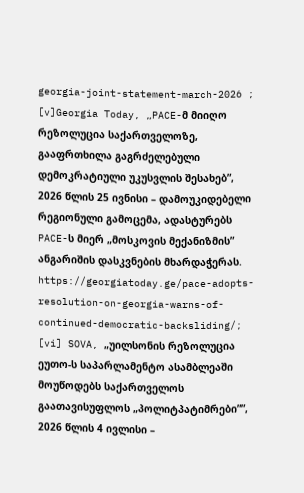georgia-joint-statement-march-2026 ;
[v]Georgia Today, „PACE-მ მიიღო რეზოლუცია საქართველოზე, გააფრთხილა გაგრძელებული დემოკრატიული უკუსვლის შესახებ”, 2026 წლის 25 ივნისი – დამოუკიდებელი რეგიონული გამოცემა, ადასტურებს PACE-ს მიერ „მოსკოვის მექანიზმის” ანგარიშის დასკვნების მხარდაჭერას. https://georgiatoday.ge/pace-adopts-resolution-on-georgia-warns-of-continued-democratic-backsliding/;
[vi] SOVA, „უილსონის რეზოლუცია ეუთო-ს საპარლამენტო ასამბლეაში მოუწოდებს საქართველოს გაათავისუფლოს „პოლიტპატიმრები””, 2026 წლის 4 ივლისი –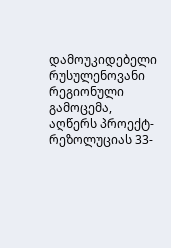დამოუკიდებელი რუსულენოვანი რეგიონული გამოცემა, აღწერს პროექტ-რეზოლუციას 33-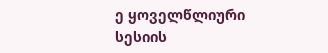ე ყოველწლიური სესიის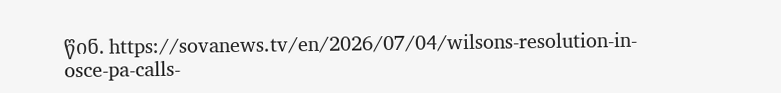წინ. https://sovanews.tv/en/2026/07/04/wilsons-resolution-in-osce-pa-calls-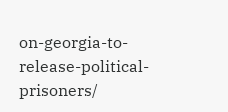on-georgia-to-release-political-prisoners/